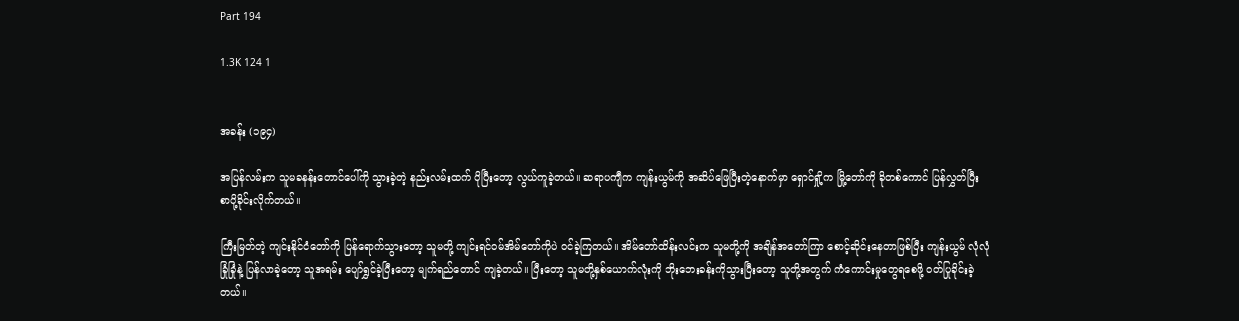Part 194

1.3K 124 1


အခန်း (၁၉၄)

အပြန်လမ်းက သူမခနန်းတောင်ပေါ်ကို သွားခဲ့တဲ့ နည်းလမ်းထက် ပိုပြီးတော့ လွယ်ကူခဲ့တယ်။ ဆရာပကျီက ကျန်းယွမ်ကို အဆိပ်ဖြေပြီးတဲ့နောက်မှာ ရှောင်ရှို့က မြို့တော်ကို ခိုတစ်ကောင် ပြန်လွှတ်ပြီး စာပို့ခိုင်းလိုက်တယ်။

ကြီးမြတ်တဲ့ ကျင်းနိုင်ငံတော်ကို ပြန်ရောက်သွားတော့ သူမတို့ ကျင်းရင်ဝမ်အိမ်တော်ကိုပဲ ဝင်ခဲ့ကြတယ်။ အိမ်တော်ထိန်းလင်းက သူမတို့ကို အချိန်အတော်ကြာ စောင့်ဆိုင်းနေတာဖြစ်ပြီး ကျန်းယွမ် လုံလုံခြုံခြုံနဲ့ ပြန်လာခဲ့တော့ သူအရမ်း ပျော်ရွှင်ခဲ့ပြီးတော့ မျက်ရည်တောင် ကျခဲ့တယ်။ ပြီးတော့ သူမတို့နှစ်ယောက်လုံးကို ဘိုးဘေးခန်းကိုသွားပြီးတော့ သူတို့အတွက် ကံကောင်းမှုတွေရစေဖို့ ဝတ်ပြုခိုင်းခဲ့တယ်။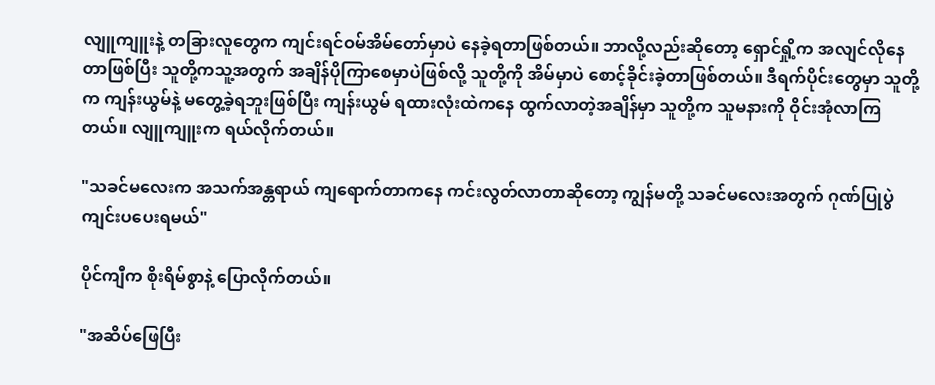လျူကျူးနဲ့ တခြားလူတွေက ကျင်းရင်ဝမ်အိမ်တော်မှာပဲ နေခဲ့ရတာဖြစ်တယ်။ ဘာလို့လည်းဆိုတော့ ရှောင်ရှို့က အလျင်လိုနေတာဖြစ်ပြီး သူတို့ကသူ့အတွက် အချိန်ပိုကြာစေမှာပဲဖြစ်လို့ သူတို့ကို အိမ်မှာပဲ စောင့်ခိုင်းခဲ့တာဖြစ်တယ်။ ဒီရက်ပိုင်းတွေမှာ သူတို့က ကျန်းယွမ်နဲ့ မတွေ့ခဲ့ရဘူးဖြစ်ပြီး ကျန်းယွမ် ရထားလုံးထဲကနေ ထွက်လာတဲ့အချိန်မှာ သူတို့က သူမနားကို ဝိုင်းအုံလာကြတယ်။ လျူကျူးက ရယ်လိုက်တယ်။

"သခင်မလေးက အသက်အန္တရာယ် ကျရောက်တာကနေ ကင်းလွတ်လာတာဆိုတော့ ကျွန်မတို့ သခင်မလေးအတွက် ဂုဏ်ပြုပွဲ ကျင်းပပေးရမယ်"

ပိုင်ကျီက စိုးရိမ်စွာနဲ့ ပြောလိုက်တယ်။

"အဆိပ်ဖြေပြီး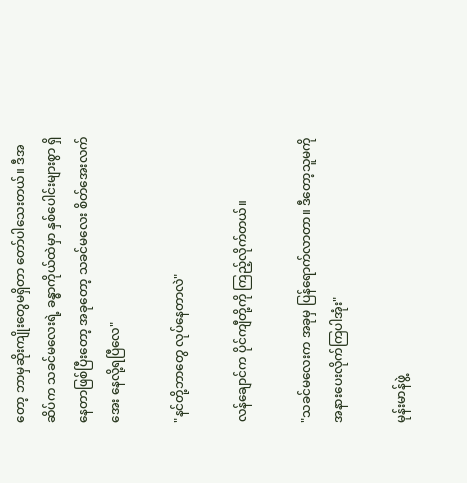တော့ ဘာမှဆိုးကျိုးတွေမရှိတာ တော်ပါသေးတယ်။ ဒီအဆိပ်က သခင်မလေးရဲ့ ခန္ဓာကိုယ်ထဲမှာ နှစ်ပေါင်းများစွာ ရှိနေတာဖြစ်ပြီးတော့ အခုတော့ သခင်မလေး စိတ်အေးလက်အေး နေလို့ရပြီလေ"

"နင်တို့ဘာတွေ လုပ်နေတာလဲ"

လန်ချောင်က ပိုင်ကျီတို့ကို ကြည့်လိုက်တယ်။

"သခင်မလေးက အခုမှ ပြန်ရောက်လာတာ။ ဒီတော့သူမကို အနားပေးလိုက်ကြပါအုံး"

မုန်းမာန်ဖွဲ့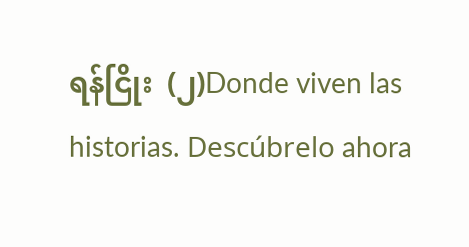ရန်ငြိုး  (၂)Donde viven las historias. Descúbrelo ahora